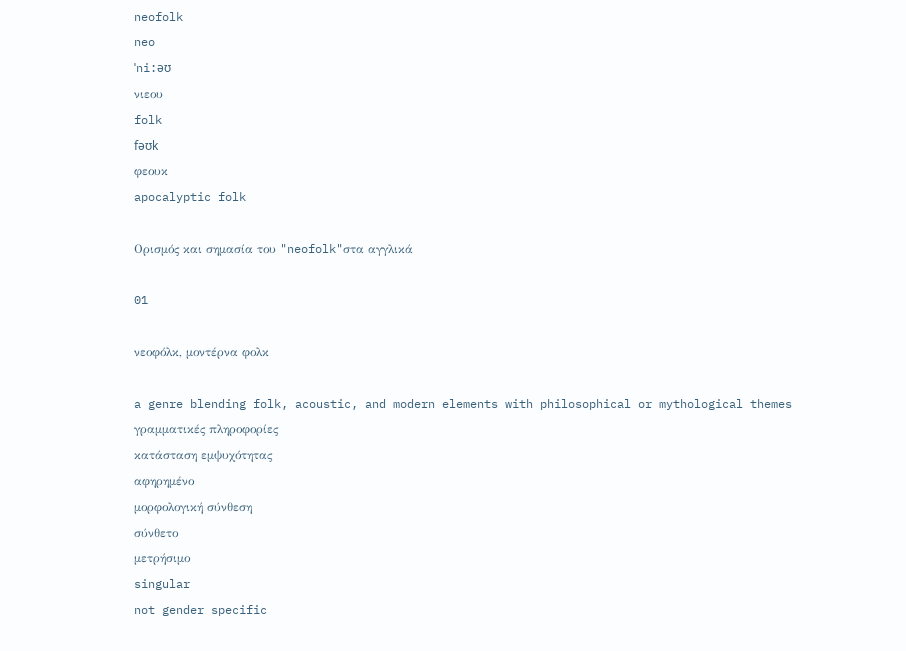neofolk
neo
ˈni:əʊ
νιεου
folk
fəʊk
φεουκ
apocalyptic folk

Ορισμός και σημασία του "neofolk"στα αγγλικά

01

νεοφόλκ, μοντέρνα φολκ

a genre blending folk, acoustic, and modern elements with philosophical or mythological themes
γραμματικές πληροφορίες
κατάσταση εμψυχότητας
αφηρημένο
μορφολογική σύνθεση
σύνθετο
μετρήσιμο
singular
not gender specific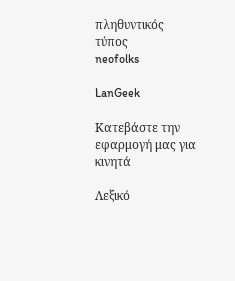πληθυντικός τύπος
neofolks

LanGeek

Κατεβάστε την εφαρμογή μας για κινητά

Λεξικό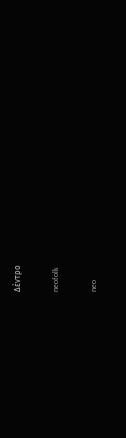Δέντρο

neofolk

neo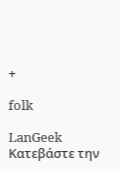+

folk

LanGeek
Κατεβάστε την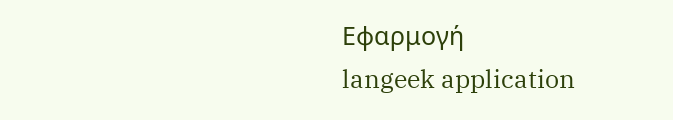Εφαρμογή
langeek application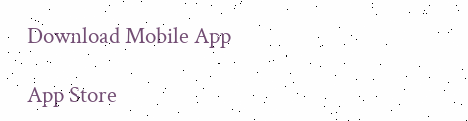Download Mobile App

App Store